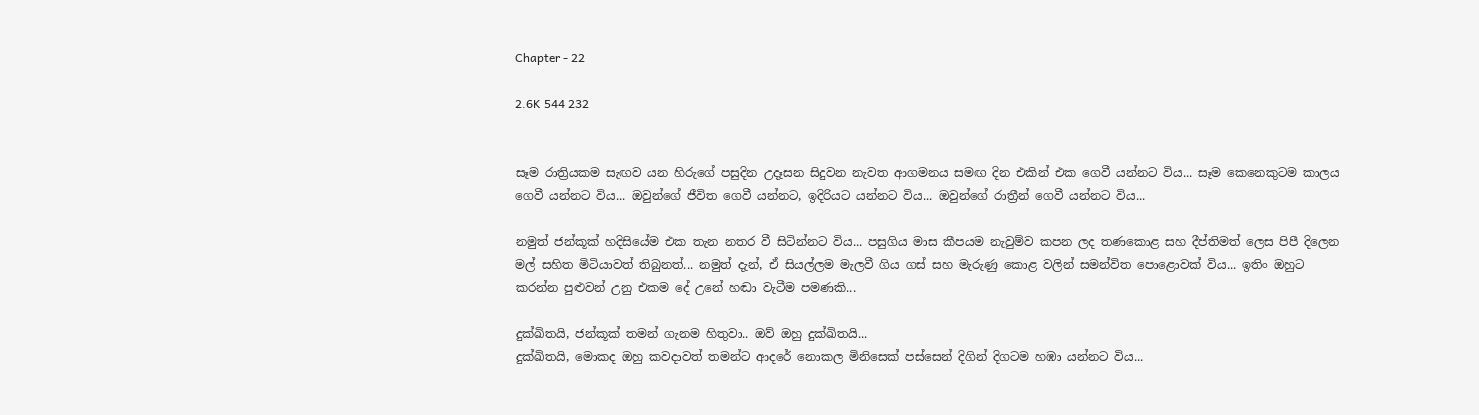Chapter - 22

2.6K 544 232


සෑම රාත්‍රියකම සැඟව යන හිරුගේ පසුදින උදෑසන සිදුවන නැවත ආගමනය සමඟ දින එකින් එක ගෙවී යන්නට විය... සෑම කෙනෙකුටම කාලය ගෙවී යන්නට විය... ඔවුන්ගේ ජීවිත ගෙවී යන්නට, ඉදිරියට යන්නට විය... ඔවුන්ගේ රාත්‍රීන් ගෙවී යන්නට විය...

නමුත් ජන්කූක් හදිසියේම එක තැන නතර වී සිටින්නට විය... පසුගිය මාස කීපයම නැවුම්ව කපන ලද තණකොළ සහ දීප්තිමත් ලෙස පිපී දිලෙන මල් සහිත මිටියාවත් තිබුනත්... නමුත් දැන්, ඒ සියල්ලම මැලවී ගිය ගස් සහ මැරුණු කොළ වලින් සමන්විත පොළොවක් විය... ඉතිං ඔහුට කරන්න පුළුවන් උනු එකම දේ උනේ හඬා වැටීම පමණකි...

දුක්ඛිතයි, ජන්කූක් තමන් ගැනම හිතුවා.. ඔව් ඔහු දුක්ඛිතයි...
දුක්ඛිතයි, මොකද ඔහු කවදාවත් තමන්ට ආදරේ නොකල මිනිසෙක් පස්සෙන් දිගින් දිගටම හඹා යන්නට විය...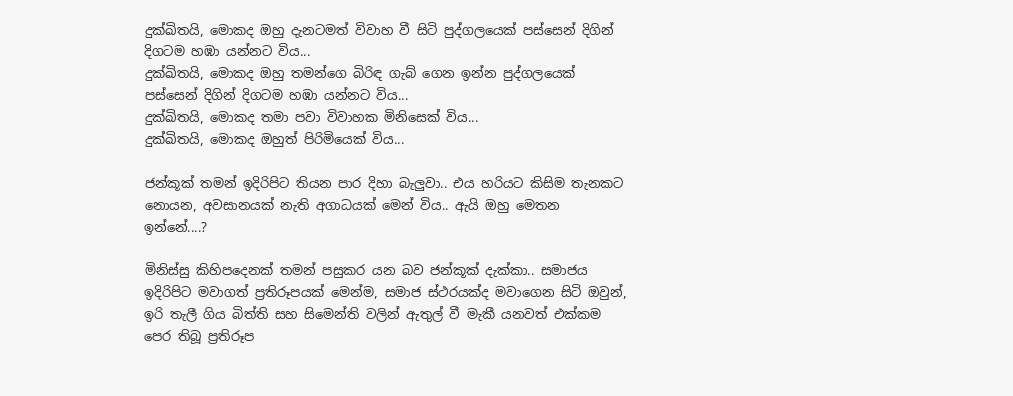දුක්ඛිතයි, මොකද ඔහු දැනටමත් විවාහ වී සිටි පුද්ගලයෙක් පස්සෙන් දිගින් දිගටම හඹා යන්නට විය...
දුක්ඛිතයි, මොකද ඔහු තමන්ගෙ බිරිඳ ගැබ් ගෙන ඉන්න පුද්ගලයෙක් පස්සෙන් දිගින් දිගටම හඹා යන්නට විය...
දුක්ඛිතයි, මොකද තමා පවා විවාහක මිනිසෙක් විය...
දුක්ඛිතයි, මොකද ඔහුත් පිරිමියෙක් විය...

ජන්කූක් තමන් ඉදිරිපිට තියන පාර දිහා බැලුවා.. එය හරියට කිසිම තැනකට නොයන, අවසානයක් නැති අගාධයක් මෙන් විය.. ඇයි ඔහු මෙතන ඉන්නේ....?

මිනිස්සු කිහිපදෙනක් තමන් පසුකර යන බව ජන්කූක් දැක්කා.. සමාජය ඉදිරිපිට මවාගත් ප්‍රතිරූපයක් මෙන්ම, සමාජ ස්ථරයක්ද මවාගෙන සිටි ඔවුන්, ඉරි තැලී ගිය බිත්ති සහ සිමෙන්ති වලින් ඇතුල් වී මැකී යනවත් එක්කම පෙර තිබූ ප්‍රතිරූප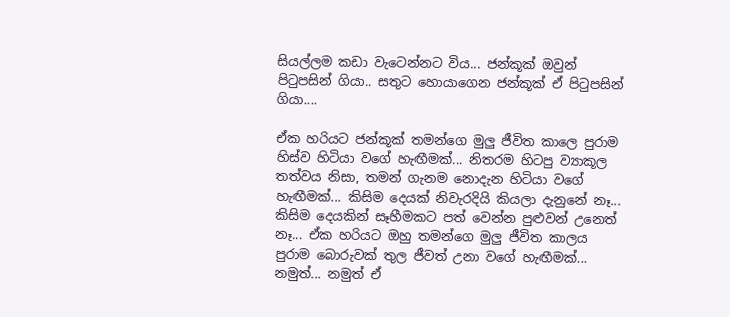සියල්ලම කඩා වැටෙන්නට විය... ජන්කූක් ඔවුන් පිටුපසින් ගියා.. සතුට හොයාගෙන ජන්කූක් ඒ පිටුපසින් ගියා....

ඒක හරියට ජන්කූක් තමන්ගෙ මුලු ජීවිත කාලෙ පුරාම හිස්ව හිටියා වගේ හැඟීමක්... නිතරම හිටපු ව්‍යාකූල තත්වය නිසා, තමන් ගැනම නොදැන හිටියා වගේ හැඟීමක්... කිසිම දෙයක් නිවැරදියි කියලා දැනුනේ නෑ... කිසිම දෙයකින් සෑහීමකට පත් වෙන්න පුළුවන් උනෙත් නෑ... ඒක හරියට ඔහු තමන්ගෙ මුලු ජීවිත කාලය පුරාම බොරුවක් තුල ජීවත් උනා වගේ හැඟීමක්...
නමුත්... නමුත් ඒ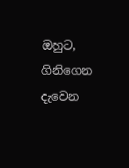ඔහුට, ගිනිගෙන දැවෙන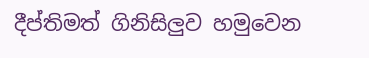දීප්තිමත් ගිනිසිලුව හමුවෙන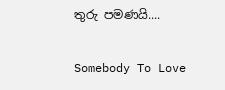තුරු පමණයි....

Somebody To Love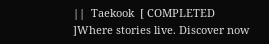||  Taekook  [ COMPLETED ]Where stories live. Discover now